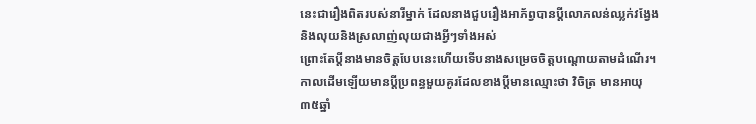នេះជារឿងពិតរបស់នារីម្នាក់ ដែលនាងជួបរឿងអាភ័ព្វបានប្តីលោភលន់ឈ្លក់វង្វែងនិងលុយនិងស្រលាញ់លុយជាងអ្វីៗទាំងអស់
ព្រោះតែប្តីនាងមានចិត្តបែបនេះហើយទើបនាងសម្រេចចិត្តបណ្តោយតាមដំណើរ។កាលដើមឡើយមានប្តីប្រពន្ធមួយគូរដែលខាងប្តីមានឈ្មោះថា វិចិត្រ មានអាយុ ៣៥ឆ្នាំ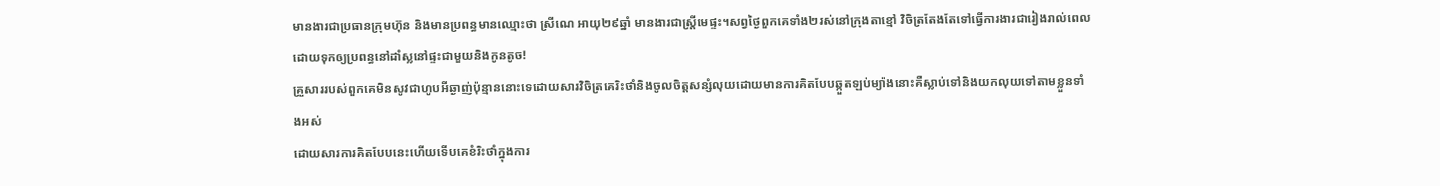មានងារជាប្រធានក្រុមហ៊ុន និងមានប្រពន្ធមានឈ្មោះថា ស្រីណេ អាយុ២៩ឆ្នាំ មានងារជាស្រ្តីមេផ្ទះ។សព្វថ្ងៃពួកគេទាំង២រស់នៅក្រុងតាខ្មៅ វិចិត្រតែងតែទៅធ្វើការងារជារៀងរាល់ពេលដោយទុកឲ្យប្រពន្ធនៅដាំស្លនៅផ្ទះជាមួយនិងកូនតូច!
គ្រួសាររបស់ពួកគេមិនសូវជាហូបអីឆ្ងាញ់ប៉ុន្មាននោះទេដោយសារវិចិត្រគេរិះថាំនិងចូលចិត្តសន្សំលុយដោយមានការគិតបែបឆ្កួតឡប់ម្យ៉ាងនោះគឺស្លាប់ទៅនិងយកលុយទៅតាមខ្លួនទាំងអស់
ដោយសារការគិតបែបនេះហើយទើបគេខំរិះថាំក្នុងការ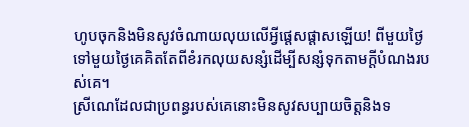ហូបចុកនិងមិនសូវចំណាយលុយលើអ្វីផ្តេសផ្តាសឡើយ! ពីមួយថ្ងៃទៅមួយថ្ងៃគេគិតតែពីខំរកលុយសន្សំដើម្បីសន្សំទុកតាមក្តីបំណងរបស់គេ។
ស្រីណេដែលជាប្រពន្ធរបស់គេនោះមិនសូវសប្បាយចិត្តនិងទ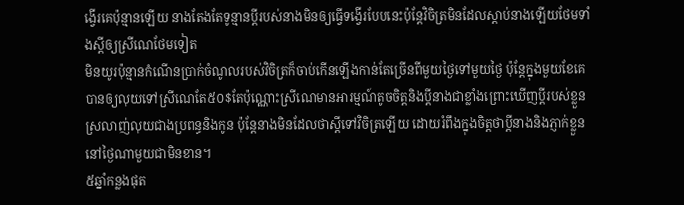ង្វើរគេប៉ុន្មានឡើយ នាងតែងតែទូន្មានប្តីរបស់នាងមិនឲ្យធ្វើទង្វើរបែបនេះប៉ុន្តែវិចិត្រមិនដែលស្តាប់នាងឡើយថែមទាំងស្តីឲ្យស្រីណេថែមទៀត
មិនយូរប៉ុន្មានកំណើនប្រាក់ចំណូលរបស់វិចិត្រក៏ចាប់កើនឡើងកាន់តែច្រើនពីមួយថ្ងៃទៅមួយថ្ងៃ ប៉ុន្តែក្នុងមួយខែគេបានឲ្យលុយទៅស្រីណេតែ៥០$តែប៉ុណ្ណោះស្រីណេមានអារម្មណ៍តូចចិត្តនិងប្តីនាងជាខ្លាំងព្រោះឃើញប្តីរបស់ខ្លួនស្រលាញ់លុយជាងប្រពន្ធនិងកូន ប៉ុន្តែនាងមិនដែលថាស្តីទៅវិចិត្រឡើយ ដោយរំពឹងក្នុងចិត្តថាប្តីនាងនិងភ្ញាក់ខ្លួននៅថ្ងៃណាមួយជាមិនខាន។
៥ឆ្នាំកន្លងផុត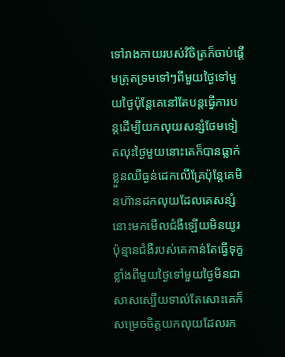ទៅរាងកាយរបស់វិចិត្រក៏ចាប់ផ្តើមត្រុតទ្រមទៅៗពីមួយថ្ងៃទៅមួយថ្ងៃប៉ុន្តែគេនៅតែបន្តធ្វើការបន្តដើម្បីយកលុយសន្សំថែមទៀតលុះថ្ងៃមួយនោះគេក៏បានធ្លាក់ខ្លួនឈឺធ្ងន់ដេកលើគ្រែប៉ុន្តែគេមិនហ៊ានដកលុយដែលគេសន្សំនោះមកមើលជំងឺឡើយមិនយូរប៉ុន្មានជំងឺរបស់គេកាន់តែធ្វើទុក្ខខ្លាំងពីមួយថ្ងៃទៅមួយថ្ងៃមិនជាសាសស្បើយទាល់តែសោះគេក៏សម្រេចចិត្តយកលុយដែលរក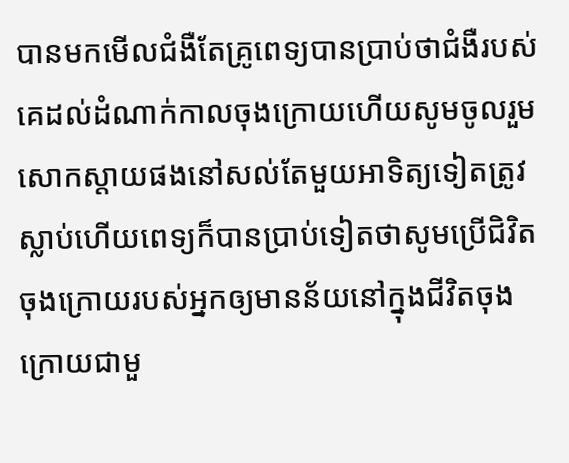បានមកមើលជំងឺតែគ្រូពេទ្យបានប្រាប់ថាជំងឺរបស់គេដល់ដំណាក់កាលចុងក្រោយហើយសូមចូលរួមសោកស្តាយផងនៅសល់តែមួយអាទិត្យទៀតត្រូវស្លាប់ហើយពេទ្យក៏បានប្រាប់ទៀតថាសូមប្រើជិវិតចុងក្រោយរបស់អ្នកឲ្យមានន័យនៅក្នុងជីវិតចុងក្រោយជាមួ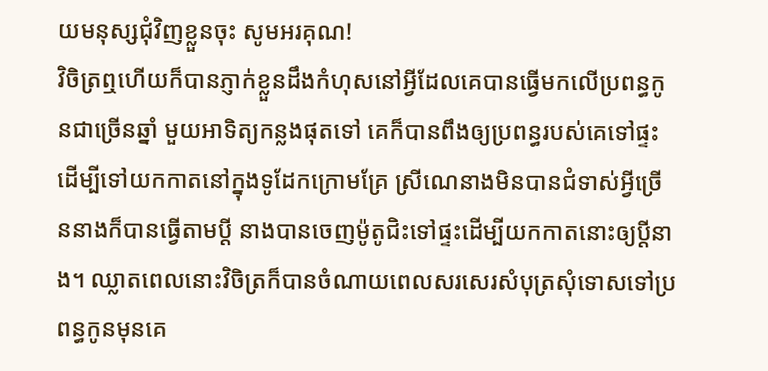យមនុស្សជុំវិញខ្លួនចុះ សូមអរគុណ!
វិចិត្រឮហើយក៏បានភ្ញាក់ខ្លួនដឹងកំហុសនៅអ្វីដែលគេបានធ្វើមកលើប្រពន្ធកូនជាច្រើនឆ្នាំ មួយអាទិត្យកន្លងផុតទៅ គេក៏បានពឹងឲ្យប្រពន្ធរបស់គេទៅផ្ទះដើម្បីទៅយកកាតនៅក្នុងទូដែកក្រោមគ្រែ ស្រីណេនាងមិនបានជំទាស់អ្វីច្រើននាងក៏បានធ្វើតាមប្តី នាងបានចេញម៉ូតូជិះទៅផ្ទះដើម្បីយកកាតនោះឲ្យប្តីនាង។ ឈ្លាតពេលនោះវិចិត្រក៏បានចំណាយពេលសរសេរសំបុត្រសុំទោសទៅប្រពន្ធកូនមុនគេ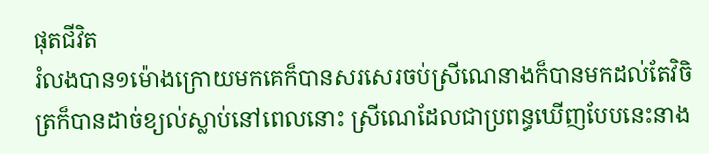ផុតជីវិត
រំលងបាន១ម៉ោងក្រោយមកគេក៏បានសរសេរចប់ស្រីណេនាងក៏បានមកដល់តែវិចិត្រក៏បានដាច់ខ្យល់ស្លាប់នៅពេលនោះ ស្រីណេដែលជាប្រពន្ធឃើញបែបនេះនាង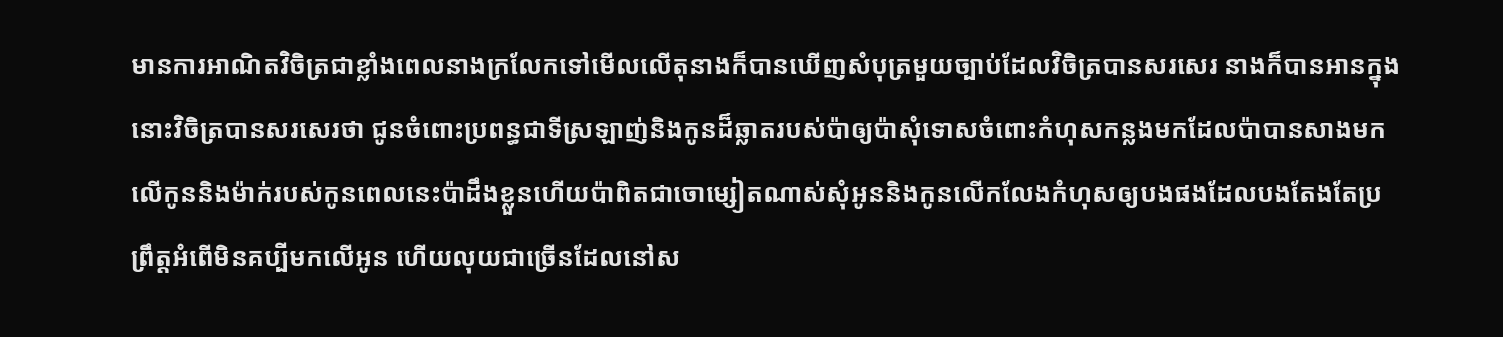មានការអាណិតវិចិត្រជាខ្លាំងពេលនាងក្រលែកទៅមើលលើតុនាងក៏បានឃើញសំបុត្រមួយច្បាប់ដែលវិចិត្របានសរសេរ នាងក៏បានអានក្នុងនោះវិចិត្របានសរសេរថា ជូនចំពោះប្រពន្ធជាទីស្រឡាញ់និងកូនដ៏ឆ្លាតរបស់ប៉ាឲ្យប៉ាសុំទោសចំពោះកំហុសកន្លងមកដែលប៉ាបានសាងមកលើកូននិងម៉ាក់របស់កូនពេលនេះប៉ាដឹងខ្លួនហើយប៉ាពិតជាចោម្សៀតណាស់សុំអូននិងកូនលើកលែងកំហុសឲ្យបងផងដែលបងតែងតែប្រព្រឹត្តអំពើមិនគប្បីមកលើអូន ហើយលុយជាច្រើនដែលនៅស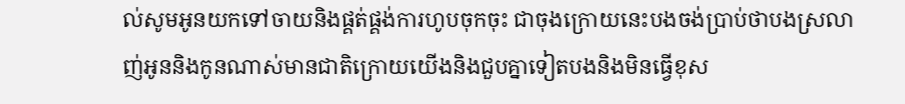ល់សូមអូនយកទៅចាយនិងផ្គត់ផ្គង់ការហូបចុកចុះ ជាចុងក្រោយនេះបងចង់ប្រាប់ថាបងស្រលាញ់អូននិងកូនណាស់មានជាតិក្រោយយើងនិងជួបគ្នាទៀតបងនិងមិនធ្វើខុស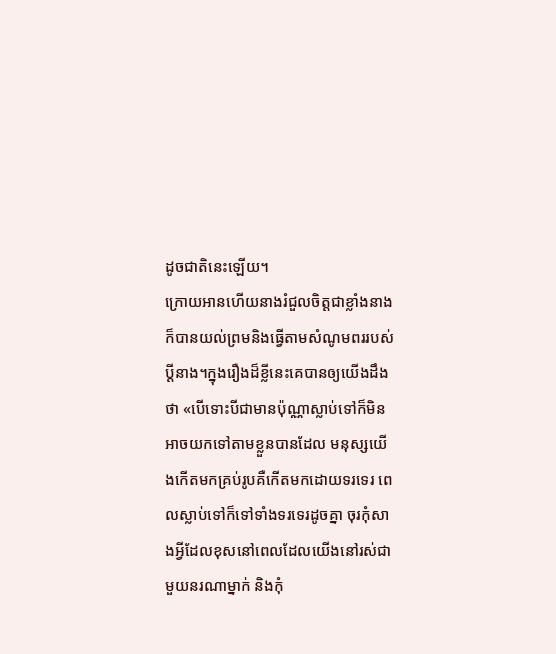ដូចជាតិនេះឡើយ។
ក្រោយអានហើយនាងរំជួលចិត្តជាខ្លាំងនាងក៏បានយល់ព្រមនិងធ្វើតាមសំណូមពររបស់ប្តីនាង។ក្នុងរឿងដ៏ខ្លីនេះគេបានឲ្យយើងដឹងថា «បើទោះបីជាមានប៉ុណ្ណាស្លាប់ទៅក៏មិនអាចយកទៅតាមខ្លួនបានដែល មនុស្សយើងកើតមកគ្រប់រូបគឺកើតមកដោយទរទេរ ពេលស្លាប់ទៅក៏ទៅទាំងទរទេរដូចគ្នា ចុរកុំសាងអ្វីដែលខុសនៅពេលដែលយើងនៅរស់ជាមួយនរណាម្នាក់ និងកុំ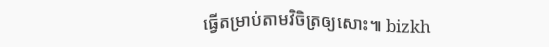ធ្វើតម្រាប់តាមវិចិត្រឲ្យសោះ៕ bizkh